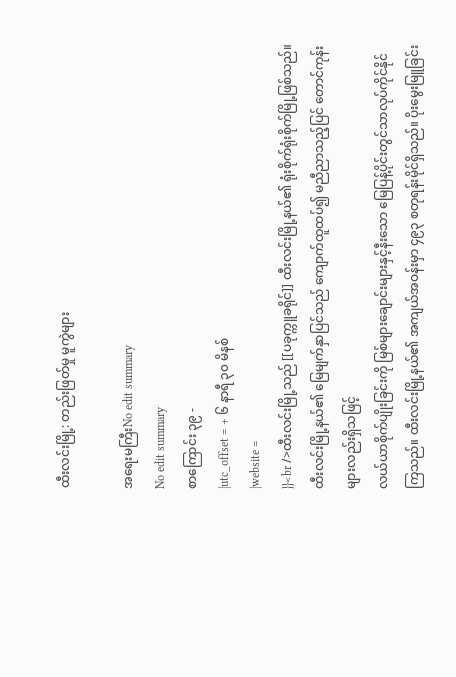ထီးလင်းမြို့: တည်းဖြတ်မှု မူကွဲများ

အရေးမကြီးNo edit summary
No edit summary
စာကြောင်း ၃၉ -
|utc_offset = + ၆ နာရီ ၃၀ မိနစ်
|website =
}}<br />ထီးလင်းမြို့သည် [[ပခုက္ကူခရိုင်]] ထီးလင်းမြို့နယ်၏ ရုံးစိုက်ရုံးစိုက်မြို့ဖြစ်သည်။ ထီးလင်းမြို့နယ်၏ မြေမျက်နှာပြင်သည် ကျောက်ထူထပ်၍ မညီညာသည့်ပြင် တောင်ကုန်းများလည်းရှိသဖြင့်
လယ်ယာစိုက်ပျိုးခြင်းကို မြစ်များချောင်းများနှင့်နီးသော မြေပြန့်ပိုင်းတွင်သာလုပ်ကိုင်နိုင်ကြသည်။ ထီးလင်းမြို့နယ်၏ အကျယ်အဝန်းမှာ ၄၉၃ စတုရန်းမိုင်ရှိသည်။ ပိုးမွေးမြူခြင်း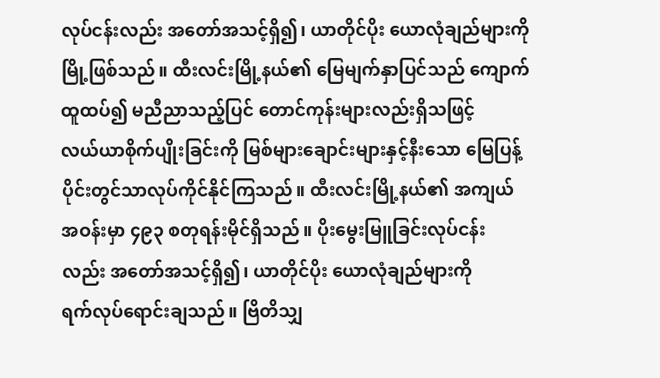လုပ်ငန်းလည်း အတော်အသင့်ရှိ၍၊ ယာတိုင်ပိုး ယောလုံချည်များကို
မြို့ဖြစ်သည်။ ထီးလင်းမြို့နယ်၏ မြေမျက်နှာပြင်သည် ကျောက်
ထူထပ်၍ မညီညာသည့်ပြင် တောင်ကုန်းများလည်းရှိသဖြင့်
လယ်ယာစိုက်ပျိုးခြင်းကို မြစ်များချောင်းများနှင့်နီးသော မြေပြန့်
ပိုင်းတွင်သာလုပ်ကိုင်နိုင်ကြသည်။ ထီးလင်းမြို့နယ်၏ အကျယ်
အဝန်းမှာ ၄၉၃ စတုရန်းမိုင်ရှိသည်။ ပိုးမွေးမြူခြင်းလုပ်ငန်း
လည်း အတော်အသင့်ရှိ၍၊ ယာတိုင်ပိုး ယောလုံချည်များကို
ရက်လုပ်ရောင်းချသည်။ ဗြိတိသျှ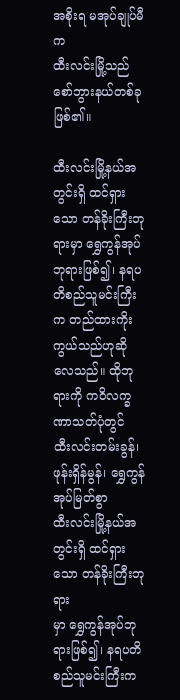အစိုးရ မအုပ်ချုပ်မီက
ထီးလင်းမြို့သည် စော်ဘွားနယ်တစ်ခုဖြစ်၏။

ထီးလင်းမြို့နယ်အတွင်းရှိ ထင်ရှားသော တန်ခိုးကြီးဘုရားမှာ ရွှေကွန်အုပ်ဘုရားဖြစ်၍၊ နရပတိစည်သူမင်းကြီးက တည်ထားကိုးကွယ်သည်ဟုဆိုလေသည်။ ထိုဘုရားကို ကဝိလက္ခဏာသတ်ပုံတွင် ထီးလင်းတမ်းခွန်၊ ဖုန်းရှိန်မွန်၊ ရွှေကွန်အုပ်မြတ်စွာ
ထီးလင်းမြို့နယ်အတွင်းရှိ ထင်ရှားသော တန်ခိုးကြီးဘုရား
မှာ ရွှေကွန်အုပ်ဘုရားဖြစ်၍၊ နရပတိစည်သူမင်းကြီးက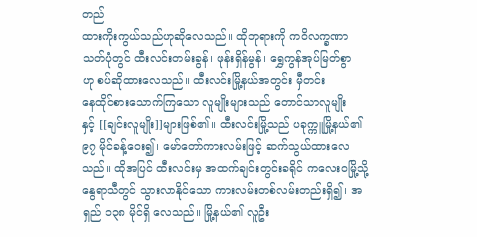တည်
ထားကိုးကွယ်သည်ဟုဆိုလေသည်။ ထိုဘုရားကို ကဝိလက္ခဏာ
သတ်ပုံတွင် ထီးလင်းတမ်းခွန်၊ ဖုန်းရှိန်မွန်၊ ရွှေကွန်အုပ်မြတ်စွာ
ဟု စပ်ဆိုထားလေသည်။ ထီးလင်းမြို့နယ်အတွင်း မှီတင်း
နေထိုင်စားသောက်ကြသော လူမျိုးများသည် တောင်သာလူမျိုး
နှင့် [[ချင်းလူမျိုး]]များဖြစ်၏။ ထီးလင်းမြို့သည် ပခုက္ကူမြို့နယ်၏
၉၇ မိုင်ခန့်ဝေး၍၊ မော်တော်ကားလမ်းဖြင့် ဆက်သွယ်ထားလေသည်။ ထိုအပြင် ထီးလင်းမှ အထက်ချင်းတွင်းခရိုင် ကလေးဝမြို့သို့ နွေရာသီတွင် သွားလာနိုင်သော ကားလမ်းတစ်လမ်းတည်းရှိ၍၊ အရှည် ၁၃၈ မိုင်ရှိ လေသည်။ မြို့နယ်၏ လူဦး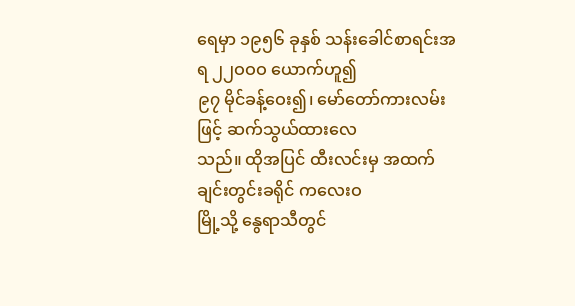ရေမှာ ၁၉၅၆ ခုနှစ် သန်းခေါင်စာရင်းအရ ၂၂ဝဝဝ ယောက်ဟူ၍
၉၇ မိုင်ခန့်ဝေး၍၊ မော်တော်ကားလမ်းဖြင့် ဆက်သွယ်ထားလေ
သည်။ ထိုအပြင် ထီးလင်းမှ အထက်ချင်းတွင်းခရိုင် ကလေးဝ
မြို့သို့ နွေရာသီတွင်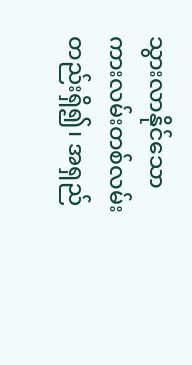သွားလာနိုင်သော ကားလမ်းတစ်လမ်း
တည်းရှိ၍၊ အရှည်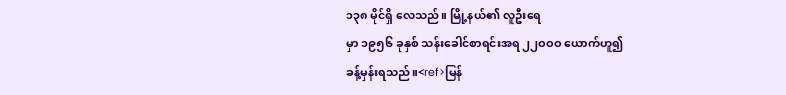၁၃၈ မိုင်ရှိ လေသည်။ မြို့နယ်၏ လူဦးရေ
မှာ ၁၉၅၆ ခုနှစ် သန်းခေါင်စာရင်းအရ ၂၂ဝဝဝ ယောက်ဟူ၍
ခန့်မှန်းရသည်။<ref>မြန်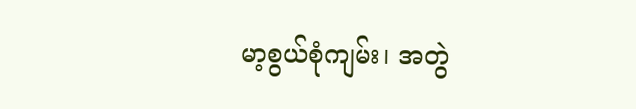မာ့စွယ်စုံကျမ်း၊ အတွဲ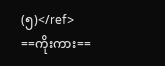(၅)</ref>
==ကိုးကား==